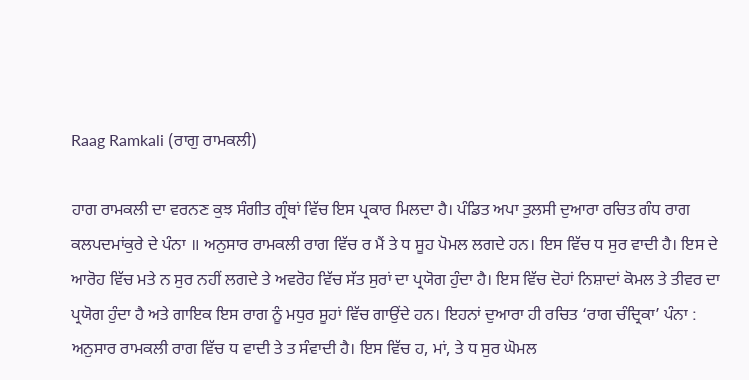Raag Ramkali (ਰਾਗੁ ਰਾਮਕਲੀ)

ਹਾਗ ਰਾਮਕਲੀ ਦਾ ਵਰਨਣ ਕੁਝ ਸੰਗੀਤ ਗ੍ਰੰਥਾਂ ਵਿੱਚ ਇਸ ਪ੍ਰਕਾਰ ਮਿਲਦਾ ਹੈ। ਪੰਡਿਤ ਅਪਾ ਤੁਲਸੀ ਦੁਆਰਾ ਰਚਿਤ ਗੰਧ ਰਾਗ ਕਲਪਦਮਾਂਕੁਰੇ ਦੇ ਪੰਨਾ ॥ ਅਨੁਸਾਰ ਰਾਮਕਲੀ ਰਾਗ ਵਿੱਚ ਰ ਮੈਂ ਤੇ ਧ ਸੂਹ ਪੋਮਲ ਲਗਦੇ ਹਨ। ਇਸ ਵਿੱਚ ਧ ਸੁਰ ਵਾਦੀ ਹੈ। ਇਸ ਦੇ ਆਰੋਹ ਵਿੱਚ ਮਤੇ ਨ ਸੁਰ ਨਹੀਂ ਲਗਦੇ ਤੇ ਅਵਰੋਹ ਵਿੱਚ ਸੱਤ ਸੁਰਾਂ ਦਾ ਪ੍ਰਯੋਗ ਹੁੰਦਾ ਹੈ। ਇਸ ਵਿੱਚ ਦੋਹਾਂ ਨਿਸ਼ਾਦਾਂ ਕੋਮਲ ਤੇ ਤੀਵਰ ਦਾ ਪ੍ਰਯੋਗ ਹੁੰਦਾ ਹੈ ਅਤੇ ਗਾਇਕ ਇਸ ਰਾਗ ਨੂੰ ਮਧੁਰ ਸੂਹਾਂ ਵਿੱਚ ਗਾਉਂਦੇ ਹਨ। ਇਹਨਾਂ ਦੁਆਰਾ ਹੀ ਰਚਿਤ ‘ਰਾਗ ਚੰਦ੍ਰਿਕਾ’ ਪੰਨਾ : ਅਨੁਸਾਰ ਰਾਮਕਲੀ ਰਾਗ ਵਿੱਚ ਧ ਵਾਦੀ ਤੇ ਤ ਸੰਵਾਦੀ ਹੈ। ਇਸ ਵਿੱਚ ਹ, ਮਾਂ, ਤੇ ਧ ਸੁਰ ਘੋਮਲ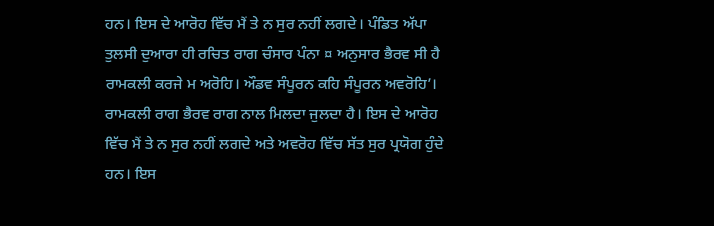ਹਨ। ਇਸ ਦੇ ਆਰੋਹ ਵਿੱਚ ਮੈਂ ਤੇ ਨ ਸੁਰ ਨਹੀਂ ਲਗਦੇ। ਪੰਡਿਤ ਅੱਪਾ ਤੁਲਸੀ ਦੁਆਰਾ ਹੀ ਰਚਿਤ ਰਾਗ ਚੰਸਾਰ ਪੰਨਾ ¤ ਅਨੁਸਾਰ ਭੈਰਵ ਸੀ ਹੈ ਰਾਮਕਲੀ ਕਰਜੇ ਮ ਅਰੋਹਿ। ਔਡਵ ਸੰਪੂਰਨ ਕਹਿ ਸੰਪੂਰਨ ਅਵਰੋਹਿ’। ਰਾਮਕਲੀ ਰਾਗ ਭੈਰਵ ਰਾਗ ਨਾਲ ਮਿਲਦਾ ਜੁਲਦਾ ਹੈ। ਇਸ ਦੇ ਆਰੋਹ ਵਿੱਚ ਮੈਂ ਤੇ ਨ ਸੁਰ ਨਹੀਂ ਲਗਦੇ ਅਤੇ ਅਵਰੋਹ ਵਿੱਚ ਸੱਤ ਸੁਰ ਪ੍ਰਯੋਗ ਹੁੰਦੇ ਹਨ। ਇਸ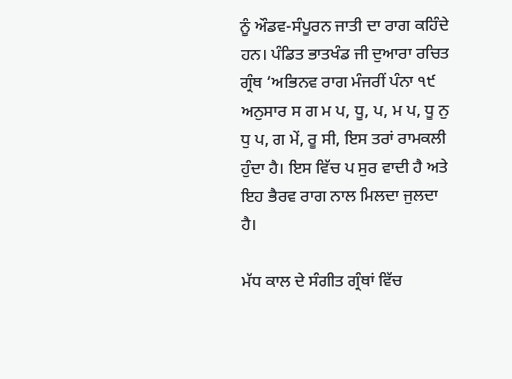ਨੂੰ ਔਡਵ-ਸੰਪੂਰਨ ਜਾਤੀ ਦਾ ਰਾਗ ਕਹਿੰਦੇ ਹਨ। ਪੰਡਿਤ ਭਾਤਖੰਡ ਜੀ ਦੁਆਰਾ ਰਚਿਤ ਗ੍ਰੰਥ ‘ਅਭਿਨਵ ਰਾਗ ਮੰਜਰੀਂ ਪੰਨਾ ੧੯ ਅਨੁਸਾਰ ਸ ਗ ਮ ਪ, ਧੂ, ਪ, ਮ ਪ, ਧੂ ਨੁ ਧੁ ਪ, ਗ ਮੇਂ, ਰੂ ਸੀ, ਇਸ ਤਰਾਂ ਰਾਮਕਲੀ ਹੁੰਦਾ ਹੈ। ਇਸ ਵਿੱਚ ਪ ਸੁਰ ਵਾਦੀ ਹੈ ਅਤੇ ਇਹ ਭੈਰਵ ਰਾਗ ਨਾਲ ਮਿਲਦਾ ਜੁਲਦਾ ਹੈ।

ਮੱਧ ਕਾਲ ਦੇ ਸੰਗੀਤ ਗ੍ਰੰਥਾਂ ਵਿੱਚ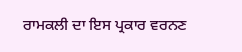ਰਾਮਕਲੀ ਦਾ ਇਸ ਪ੍ਰਕਾਰ ਵਰਨਣ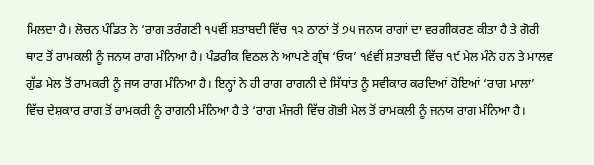ਮਿਲਦਾ ਹੈ। ਲੋਚਨ ਪੰਡਿਤ ਨੇ ‘ਰਾਗ ਤਰੰਗਣੀ ੧੫ਵੀਂ ਸ਼ਤਾਬਦੀ ਵਿੱਚ ੧੨ ਠਾਠਾਂ ਤੋਂ ੭੫ ਜਨਯ ਰਾਗਾਂ ਦਾ ਵਰਗੀਕਰਣ ਕੀਤਾ ਹੈ ਤੇ ਗੋਰੀ ਥਾਟ ਤੋਂ ਰਾਮਕਲੀ ਨੂੰ ਜਨਯ ਰਾਗ ਮੰਨਿਆ ਹੈ। ਪੰਡਰੀਕ ਵਿਠਲ ਨੇ ਆਪਣੇ ਗ੍ਰੰਥ ‘ਓਯ’ ੧੬ਵੀਂ ਸ਼ਤਾਬਦੀ ਵਿੱਚ ੧੯ ਮੇਲ ਮੰਨੇ ਹਨ ਤੇ ਮਾਲਵ ਗੁੱਡ ਮੇਲ ਤੋਂ ਰਾਮਕਰੀ ਨੂੰ ਜਯ ਰਾਗ ਮੰਨਿਆ ਹੈ। ਇਨ੍ਹਾਂ ਨੇ ਹੀ ਰਾਗ ਰਾਗਨੀ ਦੇ ਸਿੱਧਾਂਤ ਨੂੰ ਸਵੀਕਾਰ ਕਰਦਿਆਂ ਹੋਇਆਂ ‘ਰਾਗ ਮਾਲਾ’ ਵਿੱਚ ਦੇਸ਼ਕਾਰ ਰਾਗ ਤੋਂ ਰਾਮਕਰੀ ਨੂੰ ਰਾਗਨੀ ਮੰਨਿਆ ਹੈ ਤੇ ‘ਰਾਗ ਮੰਜਰੀ ਵਿੱਚ ਗੋਭੀ ਮੇਲ ਤੋਂ ਰਾਮਕਲੀ ਨੂੰ ਜਨਯ ਰਾਗ ਮੰਨਿਆ ਹੈ।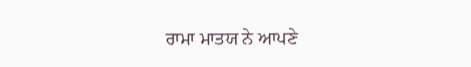ਰਾਮਾ ਮਾਤਯ ਨੇ ਆਪਣੇ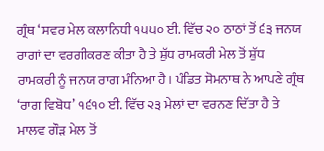ਗ੍ਰੰਥ ‘ਸਵਰ ਮੇਲ ਕਲਾਨਿਧੀ ੧੫੫੦ ਈ. ਵਿੱਚ ੨੦ ਠਾਠਾਂ ਤੋਂ ੬੩ ਜਨਯ ਰਾਗਾਂ ਦਾ ਵਰਗੀਕਰਣ ਕੀਤਾ ਹੈ ਤੇ ਸ਼ੁੱਧ ਰਾਮਕਰੀ ਮੇਲ ਤੋਂ ਸ਼ੁੱਧ ਰਾਮਕਰੀ ਨੂੰ ਜਨਯ ਰਾਗ ਮੰਨਿਆ ਹੈ। ਪੰਡਿਤ ਸੋਮਨਾਥ ਨੇ ਆਪਣੇ ਗ੍ਰੰਥ ‘ਰਾਗ ਵਿਬੋਧ’ ੧੬੧੦ ਈ. ਵਿੱਚ ੨੩ ਮੇਲਾਂ ਦਾ ਵਰਨਣ ਦਿੱਤਾ ਹੈ ਤੇ ਮਾਲਵ ਗੌੜ ਮੇਲ ਤੋਂ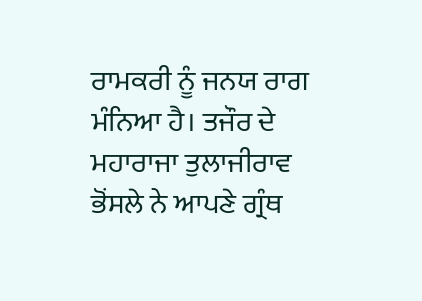ਰਾਮਕਰੀ ਨੂੰ ਜਨਯ ਰਾਗ ਮੰਨਿਆ ਹੈ। ਤਜੌਰ ਦੇ ਮਹਾਰਾਜਾ ਤੁਲਾਜੀਰਾਵ ਭੋਂਸਲੇ ਨੇ ਆਪਣੇ ਗ੍ਰੰਥ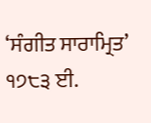‘ਸੰਗੀਤ ਸਾਰਾਮ੍ਰਿਤ’ ੧੭੮੩ ਈ.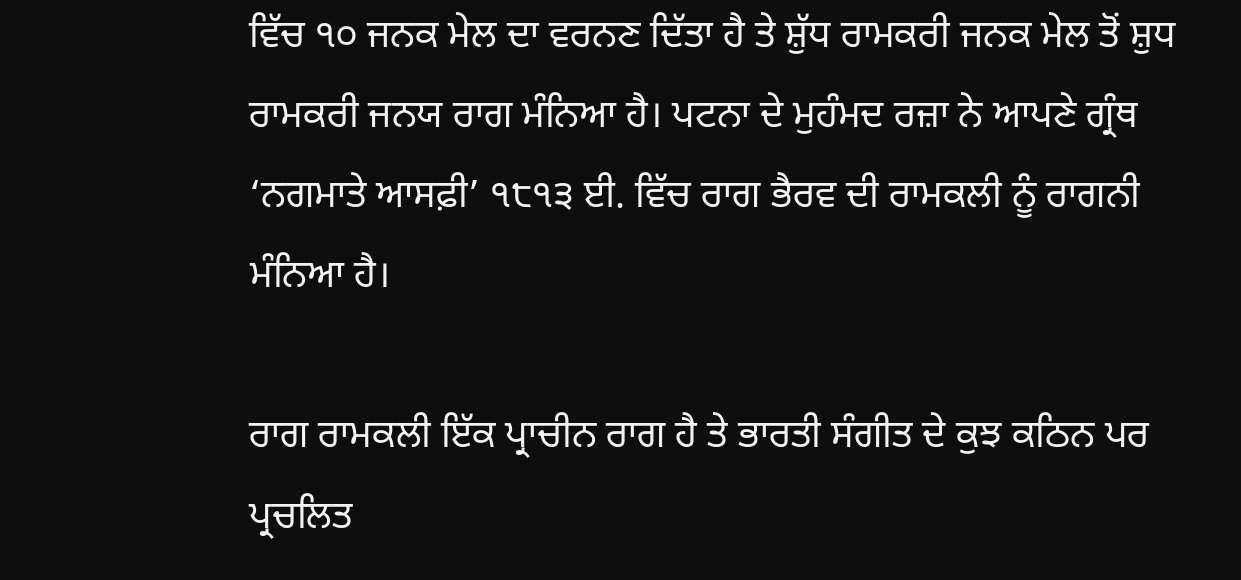ਵਿੱਚ ੧੦ ਜਨਕ ਮੇਲ ਦਾ ਵਰਨਣ ਦਿੱਤਾ ਹੈ ਤੇ ਸ਼ੁੱਧ ਰਾਮਕਰੀ ਜਨਕ ਮੇਲ ਤੋਂ ਸ਼ੁਧ ਰਾਮਕਰੀ ਜਨਯ ਰਾਗ ਮੰਨਿਆ ਹੈ। ਪਟਨਾ ਦੇ ਮੁਹੰਮਦ ਰਜ਼ਾ ਨੇ ਆਪਣੇ ਗ੍ਰੰਥ ‘ਨਗਮਾਤੇ ਆਸਫ਼ੀ’ ੧੮੧੩ ਈ. ਵਿੱਚ ਰਾਗ ਭੈਰਵ ਦੀ ਰਾਮਕਲੀ ਨੂੰ ਰਾਗਨੀ ਮੰਨਿਆ ਹੈ।

ਰਾਗ ਰਾਮਕਲੀ ਇੱਕ ਪ੍ਰਾਚੀਨ ਰਾਗ ਹੈ ਤੇ ਭਾਰਤੀ ਸੰਗੀਤ ਦੇ ਕੁਝ ਕਠਿਨ ਪਰ ਪ੍ਰਚਲਿਤ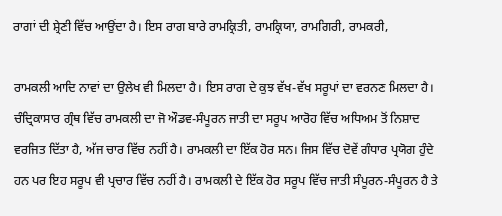ਰਾਗਾਂ ਦੀ ਸ਼੍ਰੇਣੀ ਵਿੱਚ ਆਉਂਦਾ ਹੈ। ਇਸ ਰਾਗ ਬਾਰੇ ਰਾਮਕ੍ਰਿਤੀ, ਰਾਮਕ੍ਰਿਯਾ, ਰਾਮਗਿਰੀ, ਰਾਮਕਰੀ,

ਰਾਮਕਲੀ ਆਦਿ ਨਾਵਾਂ ਦਾ ਉਲੇਖ ਵੀ ਮਿਲਦਾ ਹੈ। ਇਸ ਰਾਗ ਦੇ ਕੁਝ ਵੱਖ-ਵੱਖ ਸਰੂਪਾਂ ਦਾ ਵਰਨਣ ਮਿਲਦਾ ਹੈ। ਚੰਦ੍ਰਿਕਾਸਾਰ ਗ੍ਰੰਥ ਵਿੱਚ ਰਾਮਕਲੀ ਦਾ ਜੋ ਔਡਵ-ਸੰਪੂਰਨ ਜਾਤੀ ਦਾ ਸਰੂਪ ਆਰੋਹ ਵਿੱਚ ਅਧਿਅਮ ਤੋਂ ਨਿਸ਼ਾਦ ਵਰਜਿਤ ਦਿੱਤਾ ਹੈ, ਅੱਜ ਚਾਰ ਵਿੱਚ ਨਹੀਂ ਹੈ। ਰਾਮਕਲੀ ਦਾ ਇੱਕ ਹੋਰ ਸਨ। ਜਿਸ ਵਿੱਚ ਦੋਵੇਂ ਗੰਧਾਰ ਪ੍ਰਯੋਗ ਹੁੰਦੇ ਹਨ ਪਰ ਇਹ ਸਰੂਪ ਵੀ ਪ੍ਰਚਾਰ ਵਿੱਚ ਨਹੀਂ ਹੈ। ਰਾਮਕਲੀ ਦੇ ਇੱਕ ਹੋਰ ਸਰੂਪ ਵਿੱਚ ਜਾਤੀ ਸੰਪੂਰਨ-ਸੰਪੂਰਨ ਹੈ ਤੇ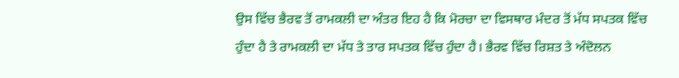ਉਸ ਵਿੱਚ ਭੈਰਵ ਤੋਂ ਰਾਮਕਲੀ ਦਾ ਅੰਤਰ ਇਹ ਹੈ ਕਿ ਮੋਰਚਾ ਦਾ ਵਿਸਥਾਰ ਮੰਦਰ ਤੋਂ ਮੱਧ ਸਪਤਕ ਵਿੱਚ ਹੁੰਦਾ ਹੈ ਤੇ ਰਾਮਕਲੀ ਦਾ ਮੱਧ ਤੇ ਤਾਰ ਸਪਤਕ ਵਿੱਚ ਹੁੰਦਾ ਹੈ। ਭੈਰਵ ਵਿੱਚ ਰਿਸ਼ਤ ਤੇ ਅੰਦੋਲਨ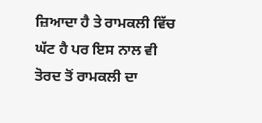ਜ਼ਿਆਦਾ ਹੈ ਤੇ ਰਾਮਕਲੀ ਵਿੱਚ ਘੱਟ ਹੈ ਪਰ ਇਸ ਨਾਲ ਵੀ ਤੋਰਦ ਤੋਂ ਰਾਮਕਲੀ ਦਾ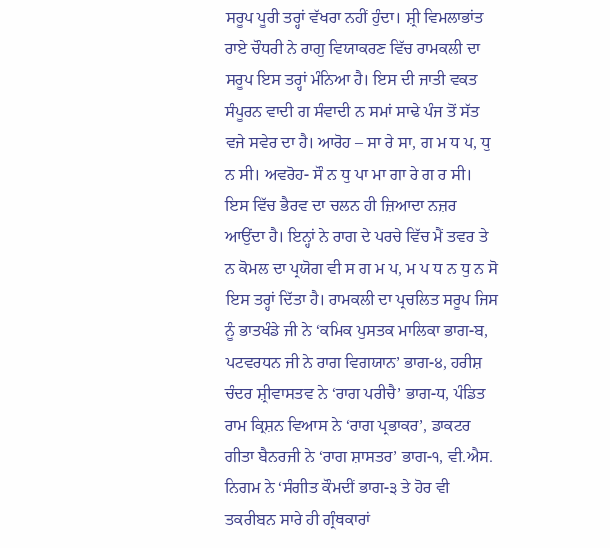ਸਰੂਪ ਪੂਰੀ ਤਰ੍ਹਾਂ ਵੱਖਰਾ ਨਹੀਂ ਹੁੰਦਾ। ਸ਼੍ਰੀ ਵਿਮਲਾਭਾਂਤ ਰਾਏ ਚੌਧਰੀ ਨੇ ਰਾਗੁ ਵਿਯਾਕਰਣ ਵਿੱਚ ਰਾਮਕਲੀ ਦਾ ਸਰੂਪ ਇਸ ਤਰ੍ਹਾਂ ਮੰਨਿਆ ਹੈ। ਇਸ ਦੀ ਜਾਤੀ ਵਕਤ ਸੰਪੂਰਨ ਵਾਦੀ ਗ ਸੰਵਾਦੀ ਨ ਸਮਾਂ ਸਾਢੇ ਪੰਜ ਤੋਂ ਸੱਤ ਵਜੇ ਸਵੇਰ ਦਾ ਹੈ। ਆਰੋਹ – ਸਾ ਰੇ ਸਾ, ਗ ਮ ਧ ਪ, ਧੁ ਨ ਸੀ। ਅਵਰੋਹ- ਸੌ ਨ ਧੁ ਪਾ ਮਾ ਗਾ ਰੇ ਗ ਰ ਸੀ। ਇਸ ਵਿੱਚ ਭੈਰਵ ਦਾ ਚਲਨ ਹੀ ਜ਼ਿਆਦਾ ਨਜ਼ਰ ਆਉਂਦਾ ਹੈ। ਇਨ੍ਹਾਂ ਨੇ ਰਾਗ ਦੇ ਪਰਚੇ ਵਿੱਚ ਮੈਂ ਤਵਰ ਤੇ ਨ ਕੋਮਲ ਦਾ ਪ੍ਰਯੋਗ ਵੀ ਸ ਗ ਮ ਪ, ਮ ਪ ਧ ਨ ਧੁ ਨ ਸੋ ਇਸ ਤਰ੍ਹਾਂ ਦਿੱਤਾ ਹੈ। ਰਾਮਕਲੀ ਦਾ ਪ੍ਰਚਲਿਤ ਸਰੂਪ ਜਿਸ ਨੂੰ ਭਾਤਖੰਡੇ ਜੀ ਨੇ ‘ਕਮਿਕ ਪੁਸਤਕ ਮਾਲਿਕਾ ਭਾਗ-ਬ, ਪਟਵਰਧਨ ਜੀ ਨੇ ਰਾਗ ਵਿਗਯਾਨ’ ਭਾਗ-੪, ਹਰੀਸ਼ ਚੰਦਰ ਸ਼੍ਰੀਵਾਸਤਵ ਨੇ ‘ਰਾਗ ਪਰੀਚੈ’ ਭਾਗ-ਧ, ਪੰਡਿਤ ਰਾਮ ਕ੍ਰਿਸ਼ਨ ਵਿਆਸ ਨੇ ‘ਰਾਗ ਪ੍ਰਭਾਕਰ’, ਡਾਕਟਰ ਗੀਤਾ ਬੈਨਰਜੀ ਨੇ ‘ਰਾਗ ਸ਼ਾਸਤਰ’ ਭਾਗ-੧, ਵੀ.ਐਸ. ਨਿਗਮ ਨੇ ‘ਸੰਗੀਤ ਕੌਮਦੀਂ ਭਾਗ-੩ ਤੇ ਹੋਰ ਵੀ ਤਕਰੀਬਨ ਸਾਰੇ ਹੀ ਗ੍ਰੰਥਕਾਰਾਂ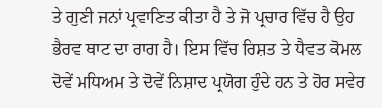ਤੇ ਗੁਣੀ ਜਨਾਂ ਪ੍ਰਵਾਣਿਤ ਕੀਤਾ ਹੈ ਤੇ ਜੋ ਪ੍ਰਚਾਰ ਵਿੱਚ ਹੈ ਉਹ ਭੈਰਵ ਥਾਟ ਦਾ ਰਾਗ ਹੈ। ਇਸ ਵਿੱਚ ਰਿਸ਼ਤ ਤੇ ਧੈਵਤ ਕੋਮਲ ਦੋਵੇਂ ਮਧਿਅਮ ਤੇ ਦੋਵੇਂ ਨਿਸ਼ਾਦ ਪ੍ਰਯੋਗ ਹੁੰਦੇ ਹਨ ਤੇ ਹੋਰ ਸਵੇਰ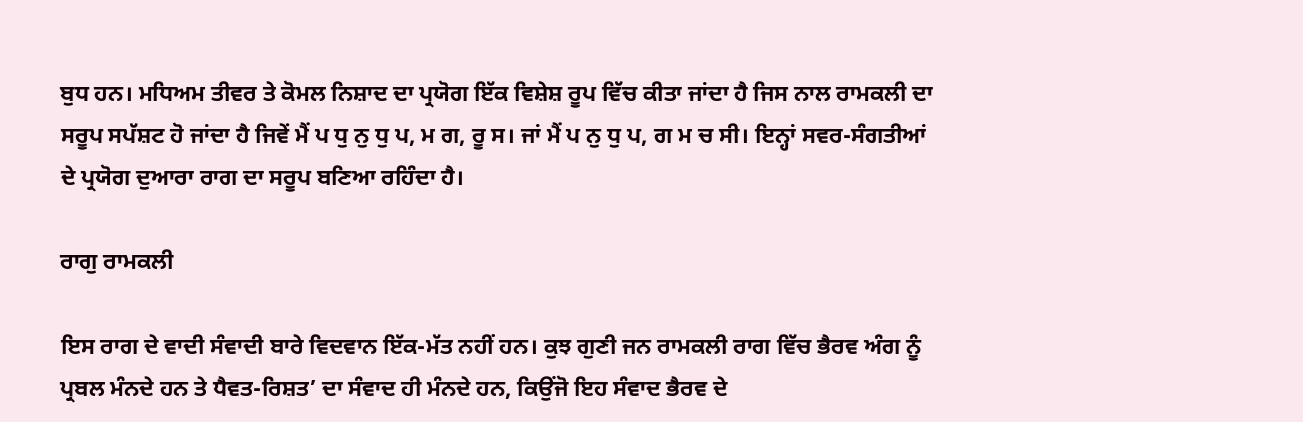ਬੁਧ ਹਨ। ਮਧਿਅਮ ਤੀਵਰ ਤੇ ਕੋਮਲ ਨਿਸ਼ਾਦ ਦਾ ਪ੍ਰਯੋਗ ਇੱਕ ਵਿਸ਼ੇਸ਼ ਰੂਪ ਵਿੱਚ ਕੀਤਾ ਜਾਂਦਾ ਹੈ ਜਿਸ ਨਾਲ ਰਾਮਕਲੀ ਦਾ ਸਰੂਪ ਸਪੱਸ਼ਟ ਹੋ ਜਾਂਦਾ ਹੈ ਜਿਵੇਂ ਮੈਂ ਪ ਧੁ ਨੁ ਧੁ ਪ, ਮ ਗ, ਰੂ ਸ। ਜਾਂ ਮੈਂ ਪ ਨੁ ਧੁ ਪ, ਗ ਮ ਚ ਸੀ। ਇਨ੍ਹਾਂ ਸਵਰ-ਸੰਗਤੀਆਂ ਦੇ ਪ੍ਰਯੋਗ ਦੁਆਰਾ ਰਾਗ ਦਾ ਸਰੂਪ ਬਣਿਆ ਰਹਿੰਦਾ ਹੈ।

ਰਾਗੁ ਰਾਮਕਲੀ

ਇਸ ਰਾਗ ਦੇ ਵਾਦੀ ਸੰਵਾਦੀ ਬਾਰੇ ਵਿਦਵਾਨ ਇੱਕ-ਮੱਤ ਨਹੀਂ ਹਨ। ਕੁਝ ਗੁਣੀ ਜਨ ਰਾਮਕਲੀ ਰਾਗ ਵਿੱਚ ਭੈਰਵ ਅੰਗ ਨੂੰ ਪ੍ਰਬਲ ਮੰਨਦੇ ਹਨ ਤੇ ਧੈਵਤ-ਰਿਸ਼ਤ’ ਦਾ ਸੰਵਾਦ ਹੀ ਮੰਨਦੇ ਹਨ, ਕਿਉਂਜੋ ਇਹ ਸੰਵਾਦ ਭੈਰਵ ਦੇ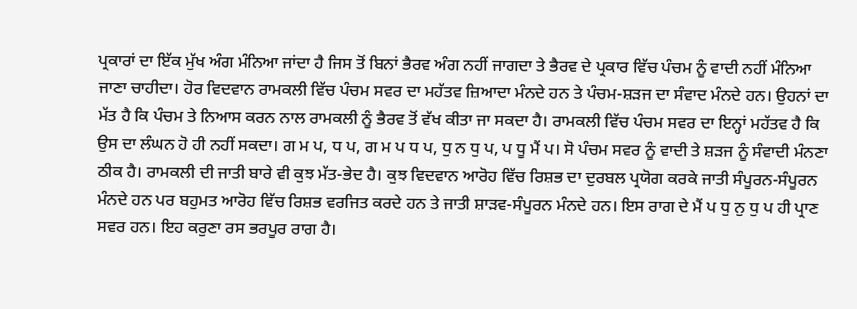ਪ੍ਰਕਾਰਾਂ ਦਾ ਇੱਕ ਮੁੱਖ ਅੰਗ ਮੰਨਿਆ ਜਾਂਦਾ ਹੈ ਜਿਸ ਤੋਂ ਬਿਨਾਂ ਭੈਰਵ ਅੰਗ ਨਹੀਂ ਜਾਗਦਾ ਤੇ ਭੈਰਵ ਦੇ ਪ੍ਰਕਾਰ ਵਿੱਚ ਪੰਚਮ ਨੂੰ ਵਾਦੀ ਨਹੀਂ ਮੰਨਿਆ ਜਾਣਾ ਚਾਹੀਦਾ। ਹੋਰ ਵਿਦਵਾਨ ਰਾਮਕਲੀ ਵਿੱਚ ਪੰਚਮ ਸਵਰ ਦਾ ਮਹੱਤਵ ਜ਼ਿਆਦਾ ਮੰਨਦੇ ਹਨ ਤੇ ਪੰਚਮ-ਸ਼ੜਜ ਦਾ ਸੰਵਾਦ ਮੰਨਦੇ ਹਨ। ਉਹਨਾਂ ਦਾ ਮੱਤ ਹੈ ਕਿ ਪੰਚਮ ਤੇ ਨਿਆਸ ਕਰਨ ਨਾਲ ਰਾਮਕਲੀ ਨੂੰ ਭੈਰਵ ਤੋਂ ਵੱਖ ਕੀਤਾ ਜਾ ਸਕਦਾ ਹੈ। ਰਾਮਕਲੀ ਵਿੱਚ ਪੰਚਮ ਸਵਰ ਦਾ ਇਨ੍ਹਾਂ ਮਹੱਤਵ ਹੈ ਕਿ ਉਸ ਦਾ ਲੰਘਨ ਹੋ ਹੀ ਨਹੀਂ ਸਕਦਾ। ਗ ਮ ਪ, ਧ ਪ, ਗ ਮ ਪ ਧ ਪ, ਧੁ ਨ ਧੁ ਪ, ਪ ਧੂ ਮੈਂ ਪ। ਸੋ ਪੰਚਮ ਸਵਰ ਨੂੰ ਵਾਦੀ ਤੇ ਸ਼ੜਜ ਨੂੰ ਸੰਵਾਦੀ ਮੰਨਣਾ ਠੀਕ ਹੈ। ਰਾਮਕਲੀ ਦੀ ਜਾਤੀ ਬਾਰੇ ਵੀ ਕੁਝ ਮੱਤ-ਭੇਦ ਹੈ। ਕੁਝ ਵਿਦਵਾਨ ਆਰੋਹ ਵਿੱਚ ਰਿਸ਼ਭ ਦਾ ਦੁਰਬਲ ਪ੍ਰਯੋਗ ਕਰਕੇ ਜਾਤੀ ਸੰਪੂਰਨ-ਸੰਪੂਰਨ ਮੰਨਦੇ ਹਨ ਪਰ ਬਹੁਮਤ ਆਰੋਹ ਵਿੱਚ ਰਿਸ਼ਭ ਵਰਜਿਤ ਕਰਦੇ ਹਨ ਤੇ ਜਾਤੀ ਸ਼ਾੜਵ-ਸੰਪੂਰਨ ਮੰਨਦੇ ਹਨ। ਇਸ ਰਾਗ ਦੇ ਮੈਂ ਪ ਧੁ ਨੁ ਧੁ ਪ ਹੀ ਪ੍ਰਾਣ ਸਵਰ ਹਨ। ਇਹ ਕਰੁਣਾ ਰਸ ਭਰਪੂਰ ਰਾਗ ਹੈ।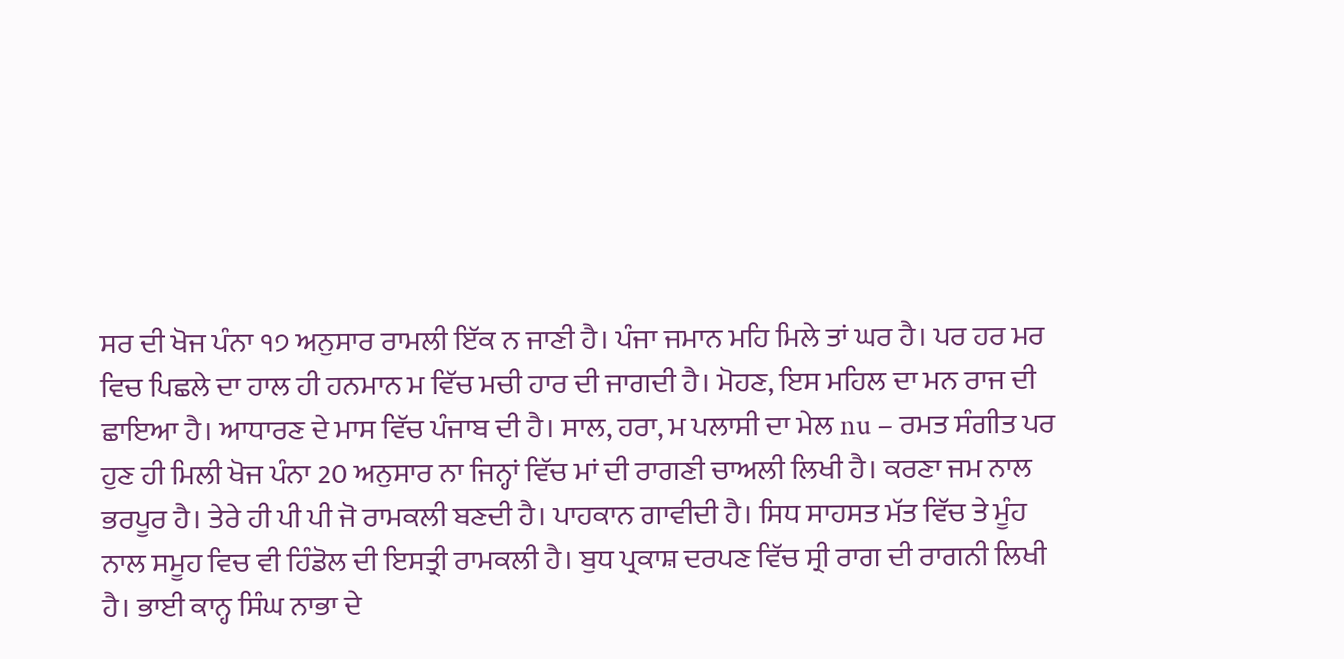ਸਰ ਦੀ ਖੋਜ ਪੰਨਾ ੧੭ ਅਨੁਸਾਰ ਰਾਮਲੀ ਇੱਕ ਨ ਜਾਣੀ ਹੈ। ਪੰਜਾ ਜਮਾਨ ਮਹਿ ਮਿਲੇ ਤਾਂ ਘਰ ਹੈ। ਪਰ ਹਰ ਮਰ ਵਿਚ ਪਿਛਲੇ ਦਾ ਹਾਲ ਹੀ ਹਨਮਾਨ ਮ ਵਿੱਚ ਮਚੀ ਹਾਰ ਦੀ ਜਾਗਦੀ ਹੈ। ਮੋਹਣ, ਇਸ ਮਹਿਲ ਦਾ ਮਨ ਰਾਜ ਦੀ ਛਾਇਆ ਹੈ। ਆਧਾਰਣ ਦੇ ਮਾਸ ਵਿੱਚ ਪੰਜਾਬ ਦੀ ਹੈ। ਸਾਲ, ਹਰਾ, ਮ ਪਲਾਸੀ ਦਾ ਮੇਲ nu – ਰਮਤ ਸੰਗੀਤ ਪਰ ਹੁਣ ਹੀ ਮਿਲੀ ਖੋਜ ਪੰਨਾ 20 ਅਨੁਸਾਰ ਨਾ ਜਿਨ੍ਹਾਂ ਵਿੱਚ ਮਾਂ ਦੀ ਰਾਗਣੀ ਚਾਅਲੀ ਲਿਖੀ ਹੈ। ਕਰਣਾ ਜਮ ਨਾਲ ਭਰਪੂਰ ਹੈ। ਤੇਰੇ ਹੀ ਪੀ ਪੀ ਜੋ ਰਾਮਕਲੀ ਬਣਦੀ ਹੈ। ਪਾਹਕਾਨ ਗਾਵੀਦੀ ਹੈ। ਸਿਧ ਸਾਹਸਤ ਮੱਤ ਵਿੱਚ ਤੇ ਮੂੰਹ ਨਾਲ ਸਮੂਹ ਵਿਚ ਵੀ ਹਿੰਡੋਲ ਦੀ ਇਸਤ੍ਰੀ ਰਾਮਕਲੀ ਹੈ। ਬੁਧ ਪ੍ਰਕਾਸ਼ ਦਰਪਣ ਵਿੱਚ ਸ੍ਰੀ ਰਾਗ ਦੀ ਰਾਗਨੀ ਲਿਖੀ ਹੈ। ਭਾਈ ਕਾਨ੍ਹ ਸਿੰਘ ਨਾਭਾ ਦੇ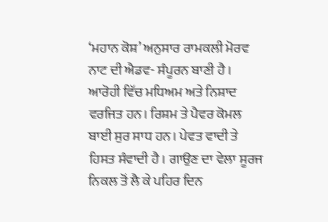‘ਮਹਾਨ ਕੋਸ਼’ ਅਨੁਸਾਰ ਰਾਮਕਲੀ ਮੋਰਵ ਨਾਟ ਦੀ ਐਡਵ- ਸੰਪੂਰਨ ਬਾਣੀ ਹੈ। ਆਰੋਹੀ ਵਿੱਚ ਮਧਿਅਮ ਅਤੇ ਨਿਸ਼ਾਦ ਵਰਜਿਤ ਹਨ। ਰਿਸ਼ਮ ਤੇ ਪੈਵਰ ਕੋਮਲ ਬਾਈ ਸੁਰ ਸਾਧ ਹਨ। ਪੇਵਤ ਵਾਦੀ ਤੇ ਹਿਸਤ ਸੰਵਾਦੀ ਹੈ। ਗਾਉਣ ਦਾ ਵੇਲਾ ਸੂਰਜ ਨਿਕਲ ਤੋਂ ਲੈ ਕੇ ਪਹਿਰ ਦਿਨ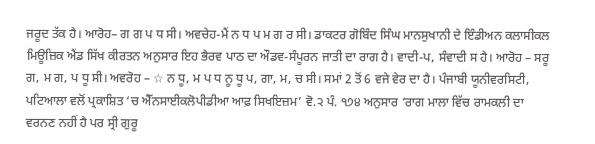ਜਰੂਦ ਤੱਕ ਹੈ। ਆਰੋਹ– ਗ ਗ ਪ ਧ ਸੀ। ਅਵਚੇਹ-ਮੈਂ ਨ ਧ ਪ ਮ ਗ ਰ ਸੀ। ਡਾਕਟਰ ਗੋਬਿੰਦ ਸਿੰਘ ਮਾਨਸੁਖਾਨੀ ਦੇ ਇੰਡੀਅਨ ਕਲਾਸੀਕਲ ਮਿਊਜ਼ਿਕ ਐਂਡ ਸਿੱਖ ਕੀਰਤਨ ਅਨੁਸਾਰ ਇਹ ਭੈਰਵ ਪਾਠ ਦਾ ਔਡਵ-ਸੰਪੂਰਨ ਜਾਤੀ ਦਾ ਰਾਗ ਹੈ। ਵਾਦੀ-ਪ, ਸੰਵਾਦੀ ਸ ਹੈ। ਆਰੋਹ – ਸਰੂ ਗ, ਮ ਗ, ਪ ਧੂ ਸੀ। ਅਵਰੋਹ – ☆ ਨ ਧੂ, ਮ ਪ ਧ ਨੂ ਧੂ ਪ, ਗਾ, ਮ, ਚ ਸੀ। ਸਮਾਂ 2 ਤੋਂ 6 ਵਜੇ ਵੇਰ ਦਾ ਹੈ। ਪੰਜਾਬੀ ਯੂਨੀਵਰਸਿਟੀ, ਪਟਿਆਲਾ ਵਲੋਂ ਪ੍ਰਕਾਸ਼ਿਤ ‘ਚ ਐੱਨਸਾਈਕਲੋਪੀਡੀਆ ਆਫ਼ ਸਿਖਇਜ਼ਮ’ ਵੋ.੨ ਪੰ. ੧੭੪ ਅਨੁਸਾਰ ‘ਰਾਗ ਮਾਲਾ ਵਿੱਚ ਰਾਮਕਲੀ ਦਾ ਵਰਨਣ ਨਹੀਂ ਹੈ ਪਰ ਸ੍ਰੀ ਗੁਰੂ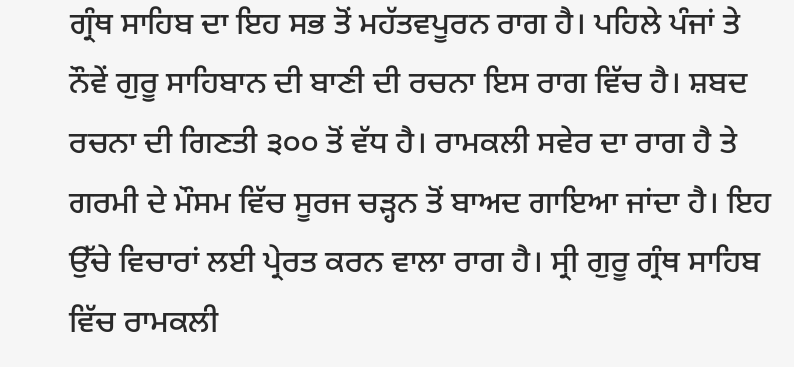ਗ੍ਰੰਥ ਸਾਹਿਬ ਦਾ ਇਹ ਸਭ ਤੋਂ ਮਹੱਤਵਪੂਰਨ ਰਾਗ ਹੈ। ਪਹਿਲੇ ਪੰਜਾਂ ਤੇ ਨੌਵੇਂ ਗੁਰੂ ਸਾਹਿਬਾਨ ਦੀ ਬਾਣੀ ਦੀ ਰਚਨਾ ਇਸ ਰਾਗ ਵਿੱਚ ਹੈ। ਸ਼ਬਦ ਰਚਨਾ ਦੀ ਗਿਣਤੀ ੩੦੦ ਤੋਂ ਵੱਧ ਹੈ। ਰਾਮਕਲੀ ਸਵੇਰ ਦਾ ਰਾਗ ਹੈ ਤੇ ਗਰਮੀ ਦੇ ਮੌਸਮ ਵਿੱਚ ਸੂਰਜ ਚੜ੍ਹਨ ਤੋਂ ਬਾਅਦ ਗਾਇਆ ਜਾਂਦਾ ਹੈ। ਇਹ ਉੱਚੇ ਵਿਚਾਰਾਂ ਲਈ ਪ੍ਰੇਰਤ ਕਰਨ ਵਾਲਾ ਰਾਗ ਹੈ। ਸ੍ਰੀ ਗੁਰੂ ਗ੍ਰੰਥ ਸਾਹਿਬ ਵਿੱਚ ਰਾਮਕਲੀ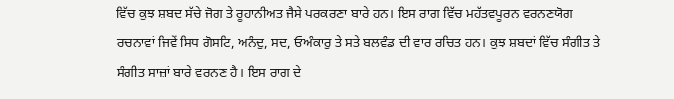ਵਿੱਚ ਕੁਝ ਸ਼ਬਦ ਸੱਚੇ ਜੋਗ ਤੇ ਰੂਹਾਨੀਅਤ ਜੈਸੇ ਪਰਕਰਣਾ ਬਾਰੇ ਹਨ। ਇਸ ਰਾਗ ਵਿੱਚ ਮਹੱਤਵਪੂਰਨ ਵਰਨਣਯੋਗ ਰਚਨਾਵਾਂ ਜਿਵੇਂ ਸਿਧ ਗੋਸਟਿ, ਅਨੰਦੁ, ਸਦ, ਓਅੰਕਾਰੁ ਤੇ ਸਤੇ ਬਲਵੰਡ ਦੀ ਵਾਰ ਰਚਿਤ ਹਨ। ਕੁਝ ਸ਼ਬਦਾਂ ਵਿੱਚ ਸੰਗੀਤ ਤੇ ਸੰਗੀਤ ਸਾਜ਼ਾਂ ਬਾਰੇ ਵਰਨਣ ਹੈ। ਇਸ ਰਾਗ ਦੇ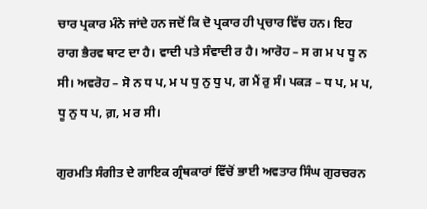ਚਾਰ ਪ੍ਰਕਾਰ ਮੰਨੇ ਜਾਂਦੇ ਹਨ ਜਦੋਂ ਕਿ ਦੋ ਪ੍ਰਕਾਰ ਹੀ ਪ੍ਰਚਾਰ ਵਿੱਚ ਹਨ। ਇਹ ਰਾਗ ਭੈਰਵ ਥਾਟ ਦਾ ਹੈ। ਵਾਦੀ ਪਤੇ ਸੰਵਾਦੀ ਰ ਹੈ। ਆਰੋਹ – ਸ ਗ ਮ ਪ ਧੂ ਨ ਸੀ। ਅਵਰੋਹ – ਸੋ ਨ ਧ ਪ, ਮ ਪ ਧੁ ਨੁ ਧੁ ਪ, ਗ ਮੈਂ ਰੁ ਸੰ। ਪਕੜ – ਧ ਪ, ਮ ਪ, ਧੂ ਨੁ ਧ ਪ, ਗ਼, ਮ ਰ ਸੀ।

ਗੁਰਮਤਿ ਸੰਗੀਤ ਦੇ ਗਾਇਕ ਗ੍ਰੰਥਕਾਰਾਂ ਵਿੱਚੋਂ ਭਾਈ ਅਵਤਾਰ ਸਿੰਘ ਗੁਰਚਰਨ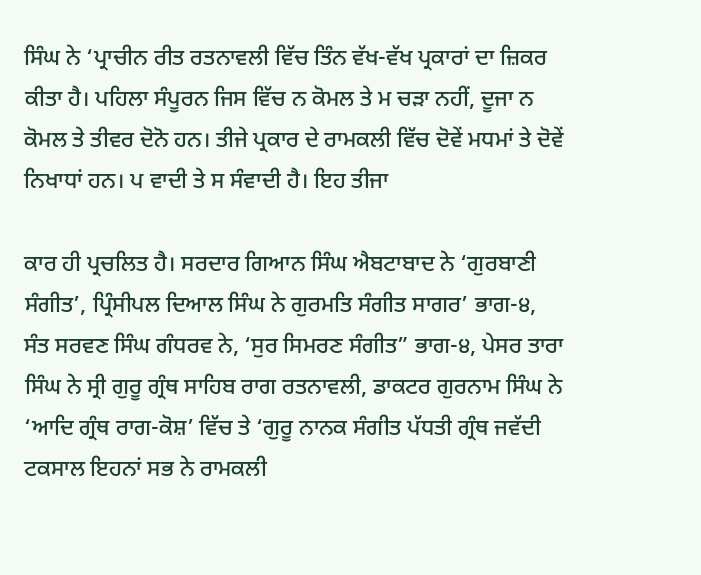ਸਿੰਘ ਨੇ ‘ਪ੍ਰਾਚੀਨ ਰੀਤ ਰਤਨਾਵਲੀ ਵਿੱਚ ਤਿੰਨ ਵੱਖ-ਵੱਖ ਪ੍ਰਕਾਰਾਂ ਦਾ ਜ਼ਿਕਰ ਕੀਤਾ ਹੈ। ਪਹਿਲਾ ਸੰਪੂਰਨ ਜਿਸ ਵਿੱਚ ਨ ਕੋਮਲ ਤੇ ਮ ਚੜਾ ਨਹੀਂ, ਦੂਜਾ ਨ ਕੋਮਲ ਤੇ ਤੀਵਰ ਦੋਨੋ ਹਨ। ਤੀਜੇ ਪ੍ਰਕਾਰ ਦੇ ਰਾਮਕਲੀ ਵਿੱਚ ਦੋਵੇਂ ਮਧਮਾਂ ਤੇ ਦੋਵੇਂ ਨਿਖਾਧਾਂ ਹਨ। ਪ ਵਾਦੀ ਤੇ ਸ ਸੰਵਾਦੀ ਹੈ। ਇਹ ਤੀਜਾ

ਕਾਰ ਹੀ ਪ੍ਰਚਲਿਤ ਹੈ। ਸਰਦਾਰ ਗਿਆਨ ਸਿੰਘ ਐਬਟਾਬਾਦ ਨੇ ‘ਗੁਰਬਾਣੀ ਸੰਗੀਤ’, ਪ੍ਰਿੰਸੀਪਲ ਦਿਆਲ ਸਿੰਘ ਨੇ ਗੁਰਮਤਿ ਸੰਗੀਤ ਸਾਗਰ’ ਭਾਗ-੪, ਸੰਤ ਸਰਵਣ ਸਿੰਘ ਗੰਧਰਵ ਨੇ, ‘ਸੁਰ ਸਿਮਰਣ ਸੰਗੀਤ” ਭਾਗ-੪, ਪੇਸਰ ਤਾਰਾ ਸਿੰਘ ਨੇ ਸ੍ਰੀ ਗੁਰੂ ਗ੍ਰੰਥ ਸਾਹਿਬ ਰਾਗ ਰਤਨਾਵਲੀ, ਡਾਕਟਰ ਗੁਰਨਾਮ ਸਿੰਘ ਨੇ ‘ਆਦਿ ਗ੍ਰੰਥ ਰਾਗ-ਕੋਸ਼’ ਵਿੱਚ ਤੇ ‘ਗੁਰੂ ਨਾਨਕ ਸੰਗੀਤ ਪੱਧਤੀ ਗ੍ਰੰਥ ਜਵੱਦੀ ਟਕਸਾਲ ਇਹਨਾਂ ਸਭ ਨੇ ਰਾਮਕਲੀ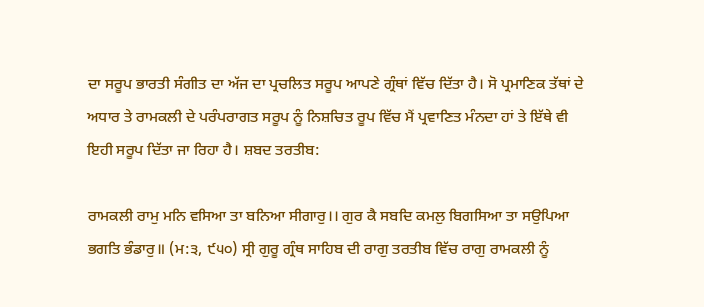ਦਾ ਸਰੂਪ ਭਾਰਤੀ ਸੰਗੀਤ ਦਾ ਅੱਜ ਦਾ ਪ੍ਰਚਲਿਤ ਸਰੂਪ ਆਪਣੇ ਗ੍ਰੰਥਾਂ ਵਿੱਚ ਦਿੱਤਾ ਹੈ। ਸੋ ਪ੍ਰਮਾਣਿਕ ਤੱਥਾਂ ਦੇ ਅਧਾਰ ਤੇ ਰਾਮਕਲੀ ਦੇ ਪਰੰਪਰਾਗਤ ਸਰੂਪ ਨੂੰ ਨਿਸ਼ਚਿਤ ਰੂਪ ਵਿੱਚ ਮੈਂ ਪ੍ਰਵਾਣਿਤ ਮੰਨਦਾ ਹਾਂ ਤੇ ਇੱਥੇ ਵੀ ਇਹੀ ਸਰੂਪ ਦਿੱਤਾ ਜਾ ਰਿਹਾ ਹੈ। ਸ਼ਬਦ ਤਰਤੀਬ:

ਰਾਮਕਲੀ ਰਾਮੁ ਮਨਿ ਵਸਿਆ ਤਾ ਬਨਿਆ ਸੀਗਾਰੁ।। ਗੁਰ ਕੈ ਸਬਦਿ ਕਮਲੁ ਬਿਗਸਿਆ ਤਾ ਸਉਪਿਆ ਭਗਤਿ ਭੰਡਾਰੁ॥ (ਮ:੩, ੯੫੦) ਸ੍ਰੀ ਗੁਰੂ ਗ੍ਰੰਥ ਸਾਹਿਬ ਦੀ ਰਾਗੁ ਤਰਤੀਬ ਵਿੱਚ ਰਾਗੁ ਰਾਮਕਲੀ ਨੂੰ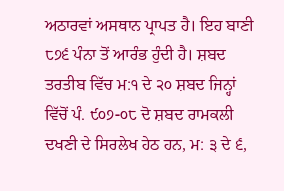ਅਠਾਰਵਾਂ ਅਸਥਾਨ ਪ੍ਰਾਪਤ ਹੈ। ਇਹ ਬਾਣੀ ੮੭੬ ਪੰਨਾ ਤੋਂ ਆਰੰਭ ਹੁੰਦੀ ਹੈ। ਸ਼ਬਦ ਤਰਤੀਬ ਵਿੱਚ ਮ:੧ ਦੇ ੨੦ ਸ਼ਬਦ ਜਿਨ੍ਹਾਂ ਵਿੱਚੋਂ ਪੰ. ੯੦੭-੦੮ ਦੋ ਸ਼ਬਦ ਰਾਮਕਲੀ ਦਖਣੀ ਦੇ ਸਿਰਲੇਖ ਹੇਠ ਹਨ, ਮ: ੩ ਦੇ ੬,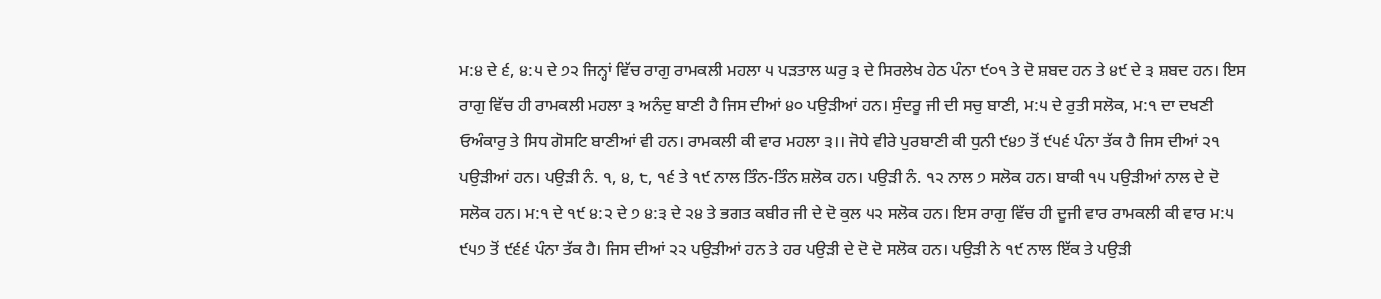ਮ:੪ ਦੇ ੬, ੪:੫ ਦੇ ੭੨ ਜਿਨ੍ਹਾਂ ਵਿੱਚ ਰਾਗੁ ਰਾਮਕਲੀ ਮਹਲਾ ੫ ਪੜਤਾਲ ਘਰੁ ੩ ਦੇ ਸਿਰਲੇਖ ਹੇਠ ਪੰਨਾ ੯੦੧ ਤੇ ਦੋ ਸ਼ਬਦ ਹਨ ਤੇ ੪੯ ਦੇ ੩ ਸ਼ਬਦ ਹਨ। ਇਸ ਰਾਗੁ ਵਿੱਚ ਹੀ ਰਾਮਕਲੀ ਮਹਲਾ ੩ ਅਨੰਦੁ ਬਾਣੀ ਹੈ ਜਿਸ ਦੀਆਂ ੪੦ ਪਉੜੀਆਂ ਹਨ। ਸੁੰਦਰੂ ਜੀ ਦੀ ਸਚੁ ਬਾਣੀ, ਮ:੫ ਦੇ ਰੁਤੀ ਸਲੋਕ, ਮ:੧ ਦਾ ਦਖਣੀ ਓਅੰਕਾਰੁ ਤੇ ਸਿਧ ਗੋਸਟਿ ਬਾਣੀਆਂ ਵੀ ਹਨ। ਰਾਮਕਲੀ ਕੀ ਵਾਰ ਮਹਲਾ ੩।। ਜੋਧੇ ਵੀਰੇ ਪੁਰਬਾਣੀ ਕੀ ਧੁਨੀ ੯੪੭ ਤੋਂ ੯੫੬ ਪੰਨਾ ਤੱਕ ਹੈ ਜਿਸ ਦੀਆਂ ੨੧ ਪਉੜੀਆਂ ਹਨ। ਪਉੜੀ ਨੰ. ੧, ੪, ੮, ੧੬ ਤੇ ੧੯ ਨਾਲ ਤਿੰਨ-ਤਿੰਨ ਸ਼ਲੋਕ ਹਨ। ਪਉੜੀ ਨੰ. ੧੨ ਨਾਲ ੭ ਸਲੋਕ ਹਨ। ਬਾਕੀ ੧੫ ਪਉੜੀਆਂ ਨਾਲ ਦੇ ਦੋ ਸਲੋਕ ਹਨ। ਮ:੧ ਦੇ ੧੯ ੪:੨ ਦੇ ੭ ੪:੩ ਦੇ ੨੪ ਤੇ ਭਗਤ ਕਬੀਰ ਜੀ ਦੇ ਦੋ ਕੁਲ ੫੨ ਸਲੋਕ ਹਨ। ਇਸ ਰਾਗੁ ਵਿੱਚ ਹੀ ਦੂਜੀ ਵਾਰ ਰਾਮਕਲੀ ਕੀ ਵਾਰ ਮ:੫ ੯੫੭ ਤੋਂ ੯੬੬ ਪੰਨਾ ਤੱਕ ਹੈ। ਜਿਸ ਦੀਆਂ ੨੨ ਪਉੜੀਆਂ ਹਨ ਤੇ ਹਰ ਪਉੜੀ ਦੇ ਦੋ ਦੋ ਸਲੋਕ ਹਨ। ਪਉੜੀ ਨੇ ੧੯ ਨਾਲ ਇੱਕ ਤੇ ਪਉੜੀ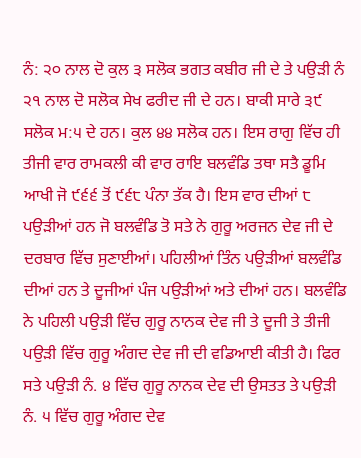ਨੰ: ੨੦ ਨਾਲ ਦੋ ਕੁਲ ੩ ਸਲੋਕ ਭਗਤ ਕਬੀਰ ਜੀ ਦੇ ਤੇ ਪਉੜੀ ਨੰ ੨੧ ਨਾਲ ਦੋ ਸਲੋਕ ਸੇਖ ਫਰੀਦ ਜੀ ਦੇ ਹਨ। ਬਾਕੀ ਸਾਰੇ ੩੯ ਸਲੋਕ ਮ:੫ ਦੇ ਹਨ। ਕੁਲ ੪੪ ਸਲੋਕ ਹਨ। ਇਸ ਰਾਗੁ ਵਿੱਚ ਹੀ ਤੀਜੀ ਵਾਰ ਰਾਮਕਲੀ ਕੀ ਵਾਰ ਰਾਇ ਬਲਵੰਡਿ ਤਥਾ ਸਤੈ ਡੂਮਿ ਆਖੀ ਜੋ ੯੬੬ ਤੋਂ ੯੬੮ ਪੰਨਾ ਤੱਕ ਹੈ। ਇਸ ਵਾਰ ਦੀਆਂ ੮ ਪਉੜੀਆਂ ਹਨ ਜੋ ਬਲਵੰਡਿ ਤੋ ਸਤੇ ਨੇ ਗੁਰੂ ਅਰਜਨ ਦੇਵ ਜੀ ਦੇ ਦਰਬਾਰ ਵਿੱਚ ਸੁਣਾਈਆਂ। ਪਹਿਲੀਆਂ ਤਿੰਨ ਪਉੜੀਆਂ ਬਲਵੰਡਿ ਦੀਆਂ ਹਨ ਤੇ ਦੂਜੀਆਂ ਪੰਜ ਪਉੜੀਆਂ ਅਤੇ ਦੀਆਂ ਹਨ। ਬਲਵੰਡਿ ਨੇ ਪਹਿਲੀ ਪਉੜੀ ਵਿੱਚ ਗੁਰੂ ਨਾਨਕ ਦੇਵ ਜੀ ਤੇ ਦੂਜੀ ਤੇ ਤੀਜੀ ਪਉੜੀ ਵਿੱਚ ਗੁਰੂ ਅੰਗਦ ਦੇਵ ਜੀ ਦੀ ਵਡਿਆਈ ਕੀਤੀ ਹੈ। ਫਿਰ ਸਤੇ ਪਉੜੀ ਨੰ. ੪ ਵਿੱਚ ਗੁਰੂ ਨਾਨਕ ਦੇਵ ਦੀ ਉਸਤਤ ਤੇ ਪਉੜੀ ਨੰ. ੫ ਵਿੱਚ ਗੁਰੂ ਅੰਗਦ ਦੇਵ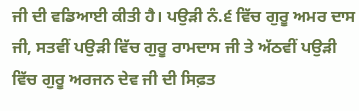ਜੀ ਦੀ ਵਡਿਆਈ ਕੀਤੀ ਹੈ। ਪਉੜੀ ਨੰ.੬ ਵਿੱਚ ਗੁਰੂ ਅਮਰ ਦਾਸ ਜੀ, ਸਤਵੀਂ ਪਉੜੀ ਵਿੱਚ ਗੁਰੂ ਰਾਮਦਾਸ ਜੀ ਤੇ ਅੱਠਵੀਂ ਪਉੜੀ ਵਿੱਚ ਗੁਰੂ ਅਰਜਨ ਦੇਵ ਜੀ ਦੀ ਸਿਫ਼ਤ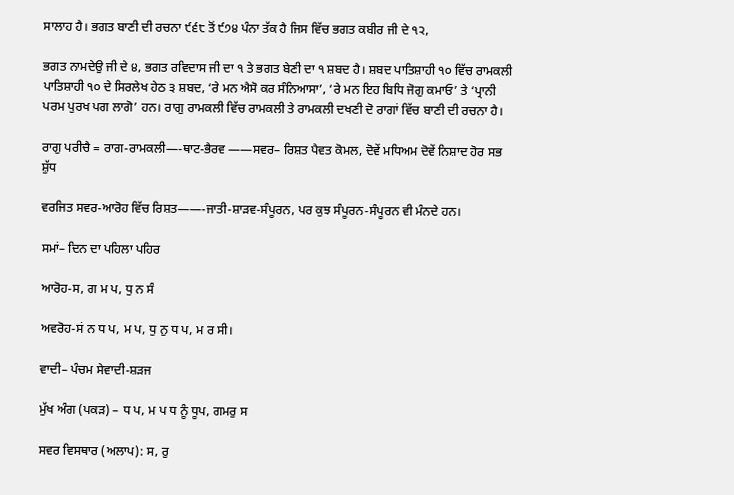ਸਾਲਾਹ ਹੈ। ਭਗਤ ਬਾਣੀ ਦੀ ਰਚਨਾ ੯੬੮ ਤੋਂ ੯੭੪ ਪੰਨਾ ਤੱਕ ਹੈ ਜਿਸ ਵਿੱਚ ਭਗਤ ਕਬੀਰ ਜੀ ਦੇ ੧੨,

ਭਗਤ ਨਾਮਦੇਉ ਜੀ ਦੇ ੪, ਭਗਤ ਰਵਿਦਾਸ ਜੀ ਦਾ ੧ ਤੇ ਭਗਤ ਬੇਣੀ ਦਾ ੧ ਸ਼ਬਦ ਹੈ। ਸ਼ਬਦ ਪਾਤਿਸ਼ਾਹੀ ੧੦ ਵਿੱਚ ਰਾਮਕਲੀ ਪਾਤਿਸ਼ਾਹੀ ੧੦ ਦੇ ਸਿਰਲੇਖ ਹੇਠ ੩ ਸ਼ਬਦ, ‘ਰੇ ਮਨ ਐਸੋ ਕਰ ਸੰਨਿਆਸਾ’, ‘ਰੇ ਮਨ ਇਹ ਬਿਧਿ ਜੋਗੁ ਕਮਾਓ’ ਤੇ ‘ਪ੍ਰਾਨੀ ਪਰਮ ਪੁਰਖ ਪਗ ਲਾਗੋ’ ਹਨ। ਰਾਗੁ ਰਾਮਕਲੀ ਵਿੱਚ ਰਾਮਕਲੀ ਤੇ ਰਾਮਕਲੀ ਦਖਣੀ ਦੋ ਰਾਗਾਂ ਵਿੱਚ ਬਾਣੀ ਦੀ ਰਚਨਾ ਹੈ।

ਰਾਗੁ ਪਰੀਚੈ = ਰਾਗ-ਰਾਮਕਲੀ—-ਥਾਟ-ਭੈਰਵ ——ਸਵਰ– ਰਿਸ਼ਤ ਪੈਵਤ ਕੋਮਲ, ਦੋਵੇਂ ਮਧਿਅਮ ਦੋਵੇਂ ਨਿਸ਼ਾਦ ਹੋਰ ਸਭ ਸ਼ੁੱਧ

ਵਰਜਿਤ ਸਵਰ-ਆਰੋਹ ਵਿੱਚ ਰਿਸ਼ਤ——-ਜਾਤੀ-ਸ਼ਾੜਵ-ਸੰਪੂਰਨ, ਪਰ ਕੁਝ ਸੰਪੂਰਨ-ਸੰਪੂਰਨ ਵੀ ਮੰਨਦੇ ਹਨ।

ਸਮਾਂ– ਦਿਨ ਦਾ ਪਹਿਲਾ ਪਹਿਰ

ਆਰੋਹ-ਸ, ਗ ਮ ਪ, ਧੁ ਨ ਸੰ

ਅਵਰੋਹ-ਸਂ ਨ ਧ ਪ, ਮ ਪ, ਧੁ ਨੁ ਧ ਪ, ਮ ਰ ਸੀ।

ਵਾਦੀ– ਪੰਚਮ ਸੇਵਾਦੀ-ਸ਼ੜਜ

ਮੁੱਖ ਅੰਗ (ਪਕੜ) – ਧ ਪ, ਮ ਪ ਧ ਨੂੰ ਧੂਪ, ਗਮਰੁ ਸ

ਸਵਰ ਵਿਸਥਾਰ (ਅਲਾਪ): ਸ, ਰੁ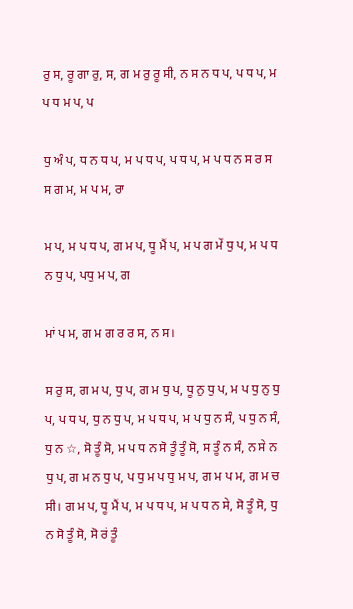ਰੁ ਸ, ਰੂ ਗਾ ਰੁ, ਸ, ਗ ਮ ਰੁ ਰੂ ਸੀ, ਨ ਸ ਨ ਧ ਪ, ਪ ਧ ਪ, ਮ ਪ ਧ ਮ ਪ, ਪ

ਧੁ ਅੰ ਪ, ਧ ਨ ਧ ਪ, ਮ ਪ ਧ ਪ, ਪ ਧ ਪ, ਮ ਪ ਧ ਨ ਸ ਰ ਸ ਸ ਗ ਮ, ਮ ਪ ਮ, ਰਾ

ਮ ਪ, ਮ ਪ ਧ ਪ, ਗ ਮ ਪ, ਧੂ ਮੈਂ ਪ, ਮ ਪ ਗ ਮੇਂ ਧੁ ਪ, ਮ ਪ ਧ ਨ ਧੁ ਪ, ਪਧੁ ਮ ਪ, ਗ

ਮਾਂ ਪ ਮ, ਗ ਮ ਗ ਰ ਰ ਸ, ਨ ਸ।

ਸ ਰੁ ਸ, ਗ ਮ ਪ, ਧੁ ਪ, ਗ ਮ ਧੁ ਪ, ਧੂ ਨੁ ਧੁ ਪ, ਮ ਪ ਧੁ ਨੁ ਧੁ ਪ, ਪ ਧ ਪ, ਧੁ ਨ ਧੁ ਪ, ਮ ਪ ਧ ਪ, ਮ ਪ ਧੁ ਨ ਸੰ, ਪ ਧੁ ਨ ਸੰ, ਧੁ ਨ ☆, ਸੋ ਤੂੰ ਸੋ, ਮ ਪ ਧ ਨ ਸੋ ਤੂੰ ਤੂੰ ਸੋ, ਸ ਤੂੰ ਨ ਸੰ, ਨ ਸੇ ਨ ਧੁ ਪ, ਗ ਮ ਨ ਧੁ ਪ, ਪ ਧੁ ਮ ਪ ਧੁ ਮ ਪ, ਗ ਮ ਪ ਮ, ਗ ਮ ਚ ਸੀ। ਗ ਮ ਪ, ਧੂ ਮੈਂ ਪ, ਮ ਪ ਧ ਪ, ਮ ਪ ਧ ਨ ਸੇ, ਸੋ ਤੂੰ ਸੋ, ਧੁ ਨ ਸੋ ਤੂੰ ਸੋ, ਸੋ ਰਂ ਤੂੰ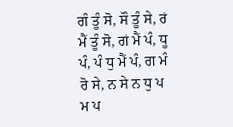ਗੰ ਤੂੰ ਸੋ, ਸੌ ਤੂੰ ਸੇ, ਰਂ ਮੈਂ ਤੂੰ ਸੋ, ਗਂ ਮੈਂ ਪੰ, ਧੂ ਪੰ, ਪੰ ਧੁ ਮੈਂ ਪੰ, ਗ ਮੰ ਰੋ ਸੇ, ਨ ਸੇ ਨ ਧੁ ਪ ਮ ਪ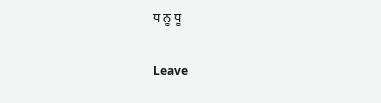ਧ ਨੂ ਧੂ

Leave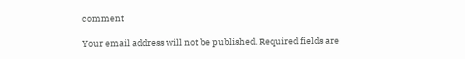comment

Your email address will not be published. Required fields are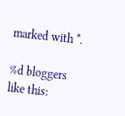marked with *.

%d bloggers like this: